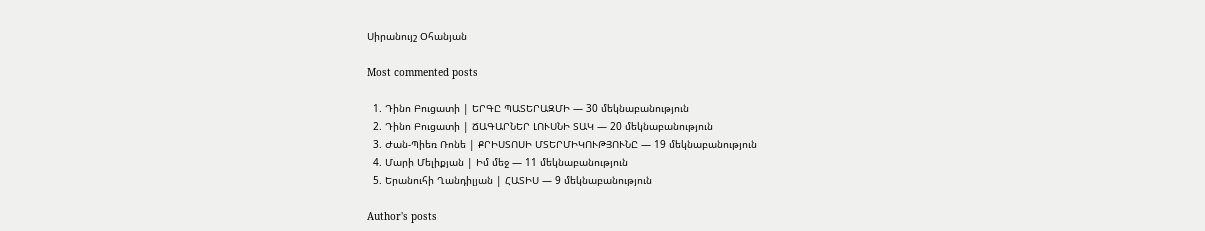Սիրանույշ Օհանյան

Most commented posts

  1. Դինո Բուցատի | ԵՐԳԸ ՊԱՏԵՐԱԶՄԻ — 30 մեկնաբանություն
  2. Դինո Բուցատի | ՃԱԳԱՐՆԵՐ ԼՈՒՍՆԻ ՏԱԿ — 20 մեկնաբանություն
  3. Ժան-Պիեռ Ռոնե | ՔՐԻՍՏՈՍԻ ՄՏԵՐՄԻԿՈՒԹՅՈՒՆԸ — 19 մեկնաբանություն
  4. Մարի Մելիքյան | Իմ մեջ — 11 մեկնաբանություն
  5. Երանուհի Ղանդիլյան | ՀԱՏԻՍ — 9 մեկնաբանություն

Author's posts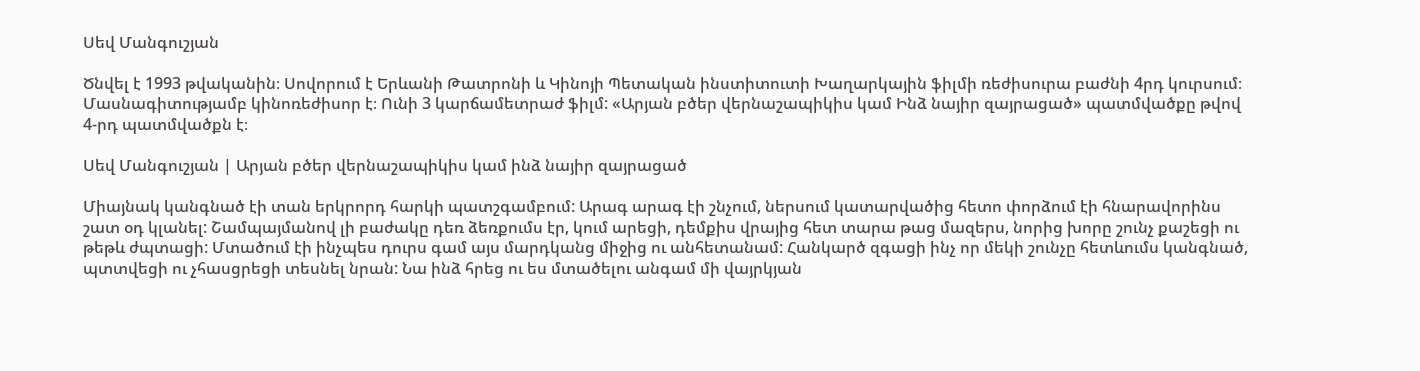Սեվ Մանգուշյան

Ծնվել է 1993 թվականին։ Սովորում է Երևանի Թատրոնի և Կինոյի Պետական ինստիտուտի Խաղարկային ֆիլմի ռեժիսուրա բաժնի 4րդ կուրսում։ Մասնագիտությամբ կինոռեժիսոր է։ Ունի 3 կարճամետրաժ ֆիլմ: «Արյան բծեր վերնաշապիկիս կամ Ինձ նայիր զայրացած» պատմվածքը թվով  4-րդ պատմվածքն է։

Սեվ Մանգուշյան | Արյան բծեր վերնաշապիկիս կամ ինձ նայիր զայրացած

Միայնակ կանգնած էի տան երկրորդ հարկի պատշգամբում: Արագ արագ էի շնչում, ներսում կատարվածից հետո փորձում էի հնարավորինս շատ օդ կլանել: Շամպայմանով լի բաժակը դեռ ձեռքումս էր, կում արեցի, դեմքիս վրայից հետ տարա թաց մազերս, նորից խորը շունչ քաշեցի ու թեթև ժպտացի: Մտածում էի ինչպես դուրս գամ այս մարդկանց միջից ու անհետանամ: Հանկարծ զգացի ինչ որ մեկի շունչը հետևումս կանգնած, պտտվեցի ու չհասցրեցի տեսնել նրան: Նա ինձ հրեց ու ես մտածելու անգամ մի վայրկյան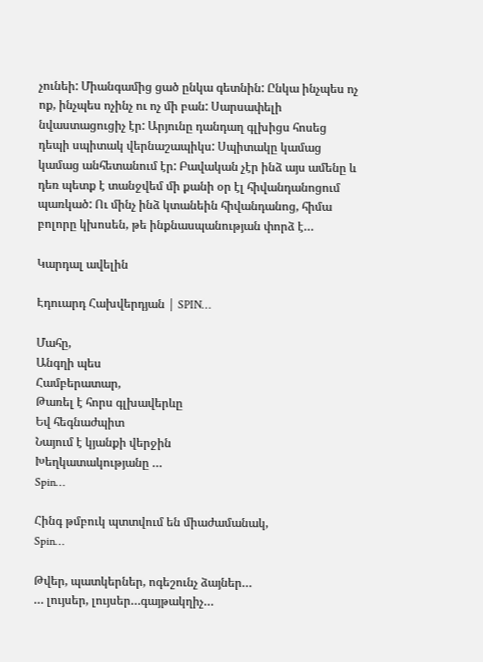չունեի: Միանգամից ցած ընկա գետնին: Ընկա ինչպես ոչ ոք, ինչպես ոչինչ ու ոչ մի բան: Սարսափելի նվաստացուցիչ էր: Արյունը դանդաղ գլխիցս հոսեց դեպի սպիտակ վերնաշապիկս: Սպիտակը կամաց կամաց անհետանում էր: Բավական չէր ինձ այս ամենը և դեռ պետք է տանջվեմ մի քանի օր էլ հիվանդանոցում պառկած: Ու մինչ ինձ կտանեին հիվանդանոց, հիմա բոլորը կխոսեն, թե ինքնասպանության փորձ է…

Կարդալ ավելին

Էդուարդ Հախվերդյան | SPIN…

Մահը,
Անգղի պես
Համբերատար,
Թառել է հորս գլխավերևը
Եվ հեգնաժպիտ
Նայում է կյանքի վերջին
Խեղկատակությանը …
Spin…

Հինգ թմբուկ պտտվում են միաժամանակ,
Spin…

Թվեր, պատկերներ, ոգեշունչ ձայներ…
… լույսեր, լույսեր…գայթակղիչ…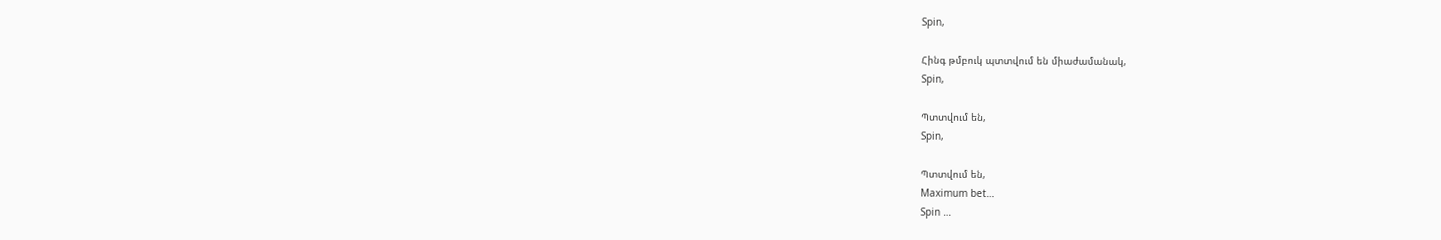Spin,

Հինգ թմբուկ պտտվում են միաժամանակ,
Spin,

Պտտվում են,
Spin,

Պտտվում են,
Maximum bet…
Spin …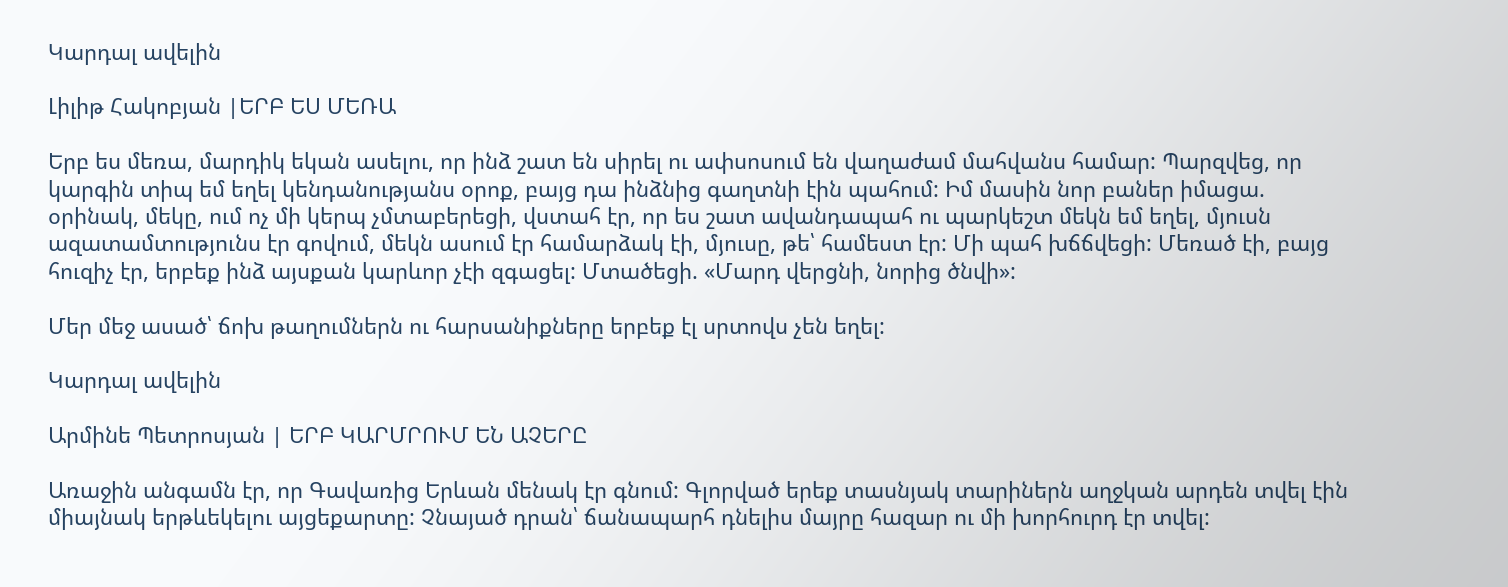Կարդալ ավելին

Լիլիթ Հակոբյան |ԵՐԲ ԵՍ ՄԵՌԱ

Երբ ես մեռա, մարդիկ եկան ասելու, որ ինձ շատ են սիրել ու ափսոսում են վաղաժամ մահվանս համար: Պարզվեց, որ կարգին տիպ եմ եղել կենդանությանս օրոք, բայց դա ինձնից գաղտնի էին պահում: Իմ մասին նոր բաներ իմացա. օրինակ, մեկը, ում ոչ մի կերպ չմտաբերեցի, վստահ էր, որ ես շատ ավանդապահ ու պարկեշտ մեկն եմ եղել, մյուսն ազատամտությունս էր գովում, մեկն ասում էր համարձակ էի, մյուսը, թե՝ համեստ էր: Մի պահ խճճվեցի: Մեռած էի, բայց հուզիչ էր, երբեք ինձ այսքան կարևոր չէի զգացել: Մտածեցի. «Մարդ վերցնի, նորից ծնվի»:

Մեր մեջ ասած՝ ճոխ թաղումներն ու հարսանիքները երբեք էլ սրտովս չեն եղել:

Կարդալ ավելին

Արմինե Պետրոսյան | ԵՐԲ ԿԱՐՄՐՈՒՄ ԵՆ ԱՉԵՐԸ

Առաջին անգամն էր, որ Գավառից Երևան մենակ էր գնում: Գլորված երեք տասնյակ տարիներն աղջկան արդեն տվել էին միայնակ երթևեկելու այցեքարտը: Չնայած դրան՝ ճանապարհ դնելիս մայրը հազար ու մի խորհուրդ էր տվել: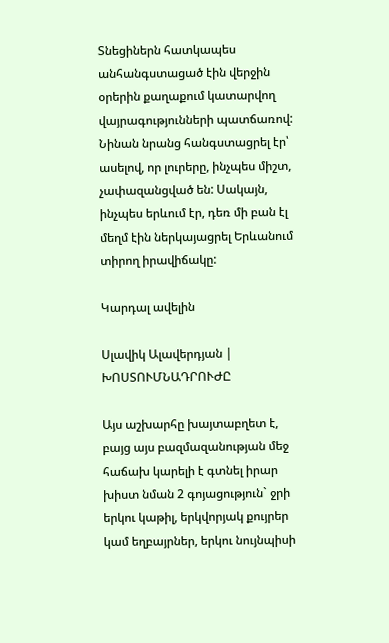Տնեցիներն հատկապես անհանգստացած էին վերջին օրերին քաղաքում կատարվող վայրագությունների պատճառով: Նինան նրանց հանգստացրել էր՝ ասելով, որ լուրերը, ինչպես միշտ, չափազանցված են: Սակայն, ինչպես երևում էր, դեռ մի բան էլ մեղմ էին ներկայացրել Երևանում տիրող իրավիճակը:

Կարդալ ավելին

Սլավիկ Ալավերդյան | ԽՈՍՏՈՒՄՆԱԴՐՈՒԺԸ

Այս աշխարհը խայտաբղետ է, բայց այս բազմազանության մեջ հաճախ կարելի է գտնել իրար խիստ նման 2 գոյացություն` ջրի երկու կաթիլ, երկվորյակ քույրեր կամ եղբայրներ, երկու նույնպիսի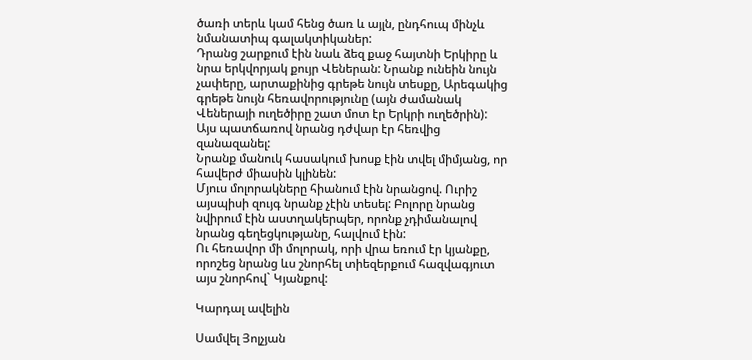ծառի տերև կամ հենց ծառ և այլն, ընդհուպ մինչև նմանատիպ գալակտիկաներ:
Դրանց շարքում էին նաև ձեզ քաջ հայտնի Երկիրը և նրա երկվորյակ քույր Վեներան: Նրանք ունեին նույն չափերը, արտաքինից գրեթե նույն տեսքը, Արեգակից գրեթե նույն հեռավորությունը (այն ժամանակ Վեներայի ուղեծիրը շատ մոտ էր Երկրի ուղեծրին): Այս պատճառով նրանց դժվար էր հեռվից զանազանել:
Նրանք մանուկ հասակում խոսք էին տվել միմյանց, որ հավերժ միասին կլինեն:
Մյուս մոլորակները հիանում էին նրանցով. Ուրիշ այսպիսի զույգ նրանք չէին տեսել: Բոլորը նրանց նվիրում էին աստղակերպեր, որոնք չդիմանալով նրանց գեղեցկությանը, հալվում էին:
Ու հեռավոր մի մոլորակ, որի վրա եռում էր կյանքը, որոշեց նրանց ևս շնորհել տիեզերքում հազվագյուտ այս շնորհով` Կյանքով:

Կարդալ ավելին

Սամվել Յոլչյան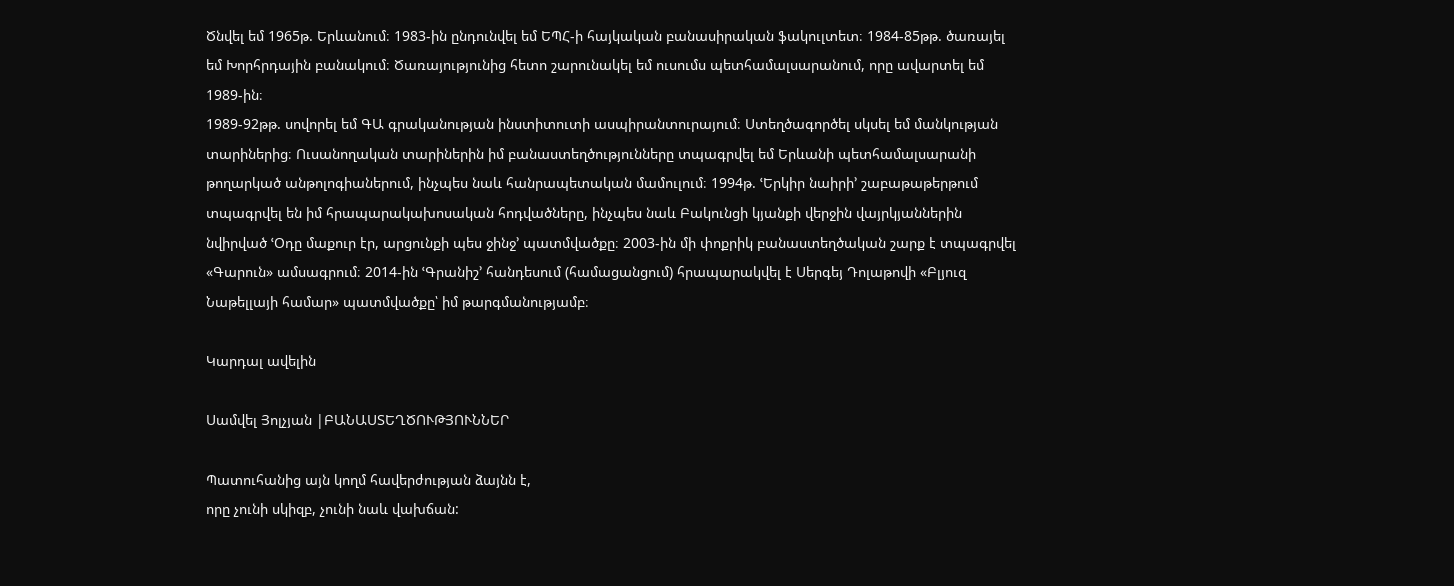Ծնվել եմ 1965թ. Երևանում։ 1983-ին ընդունվել եմ ԵՊՀ-ի հայկական բանասիրական ֆակուլտետ։ 1984-85թթ. ծառայել եմ Խորհրդային բանակում։ Ծառայությունից հետո շարունակել եմ ուսումս պետհամալսարանում, որը ավարտել եմ 1989-ին։
1989-92թթ. սովորել եմ ԳԱ գրականության ինստիտուտի ասպիրանտուրայում։ Ստեղծագործել սկսել եմ մանկության տարիներից։ Ուսանողական տարիներին իմ բանաստեղծությունները տպագրվել եմ Երևանի պետհամալսարանի թողարկած անթոլոգիաներում, ինչպես նաև հանրապետական մամուլում։ 1994թ. ՙԵրկիր նաիրի՚ շաբաթաթերթում տպագրվել են իմ հրապարակախոսական հոդվածները, ինչպես նաև Բակունցի կյանքի վերջին վայրկյաններին նվիրված ՙՕդը մաքուր էր, արցունքի պես ջինջ՚ պատմվածքը։ 2003-ին մի փոքրիկ բանաստեղծական շարք է տպագրվել «Գարուն» ամսագրում։ 2014-ին ՙԳրանիշ՚ հանդեսում (համացանցում) հրապարակվել է Սերգեյ Դոլաթովի «Բլյուզ Նաթելլայի համար» պատմվածքը՝ իմ թարգմանությամբ։

Կարդալ ավելին

Սամվել Յոլչյան |ԲԱՆԱՍՏԵՂԾՈՒԹՅՈՒՆՆԵՐ

Պատուհանից այն կողմ հավերժության ձայնն է,
որը չունի սկիզբ, չունի նաև վախճան: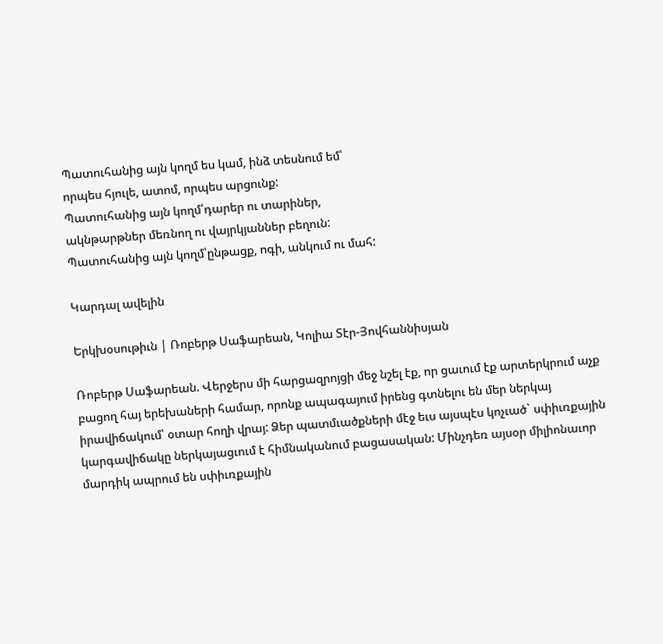Պատուհանից այն կողմ ես կամ, ինձ տեսնում եմ՝
որպես հյուլե, ատոմ, որպես արցունք:
Պատուհանից այն կողմ՝դարեր ու տարիներ,
ակնթարթներ մեռնող ու վայրկյաններ բեղուն:
Պատուհանից այն կողմ՝ընթացք, ոգի, անկում ու մահ:

Կարդալ ավելին

Երկխօսութիւն | Ռոբերթ Սաֆարեան, Կոլիա Տէր-Յովհաննիսյան

Ռոբերթ Սաֆարեան. Վերջերս մի հարցազրոյցի մեջ նշել էք, որ ցաւում էք արտերկրում աչք բացող հայ երեխաների համար, որոնք ապագայում իրենց գտնելու են մեր ներկայ իրավիճակում՝ օտար հողի վրայ: Ձեր պատմւածքների մէջ եւս այսպէս կոչւած` սփիւռքային կարգավիճակը ներկայացւում է հիմնականում բացասական: Մինչդեռ այսօր միլիոնաւոր մարդիկ ապրում են սփիւռքային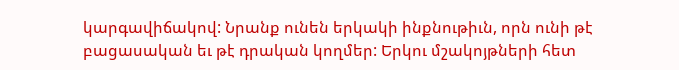կարգավիճակով: Նրանք ունեն երկակի ինքնութիւն, որն ունի թէ բացասական եւ թէ դրական կողմեր: Երկու մշակոյթների հետ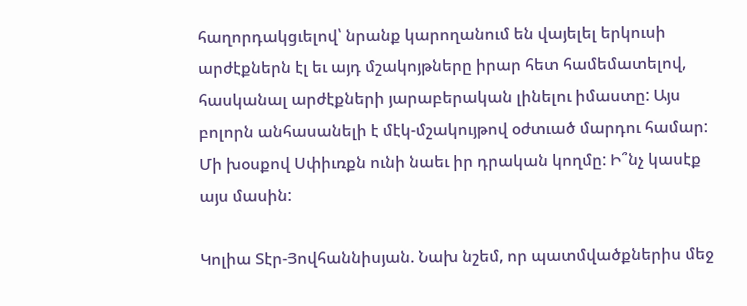հաղորդակցւելով՝ նրանք կարողանում են վայելել երկուսի արժէքներն էլ եւ այդ մշակոյթները իրար հետ համեմատելով, հասկանալ արժէքների յարաբերական լինելու իմաստը: Այս բոլորն անհասանելի է մէկ-մշակույթով օժտւած մարդու համար: Մի խօսքով Սփիւռքն ունի նաեւ իր դրական կողմը: Ի՞նչ կասէք այս մասին:

Կոլիա Տէր-Յովհաննիսյան. Նախ նշեմ, որ պատմվածքներիս մեջ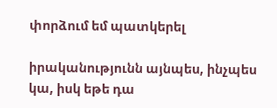փորձում եմ պատկերել

իրականությունն այնպես, ինչպես կա, իսկ եթե դա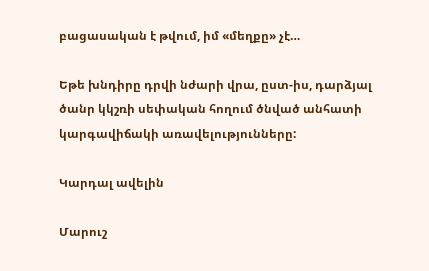բացասական է թվում, իմ «մեղքը» չէ…

Եթե խնդիրը դրվի նժարի վրա, ըստ-իս, դարձյալ ծանր կկշռի սեփական հողում ծնված անհատի կարգավիճակի առավելությունները:

Կարդալ ավելին

Մարուշ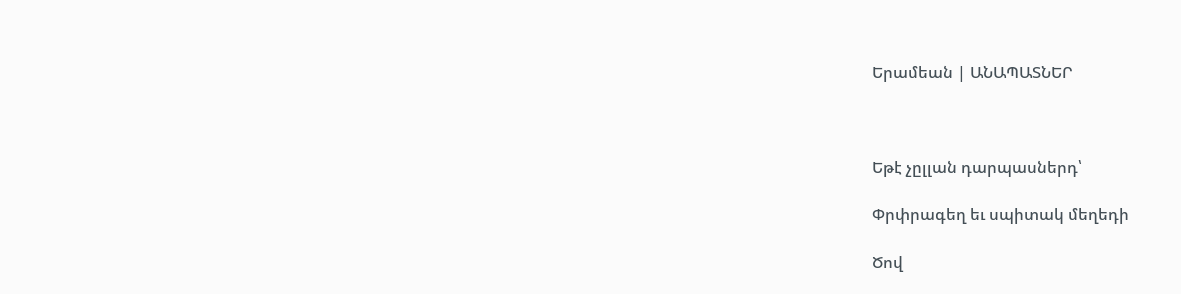Երամեան | ԱՆԱՊԱՏՆԵՐ



Եթէ չըլլան դարպասներդ՝

Փրփրագեղ եւ սպիտակ մեղեդի

Ծով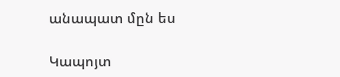անապատ մըն ես

Կապոյտ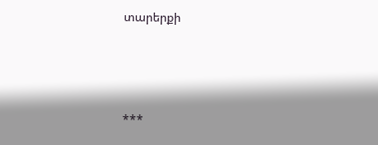տարերքի



***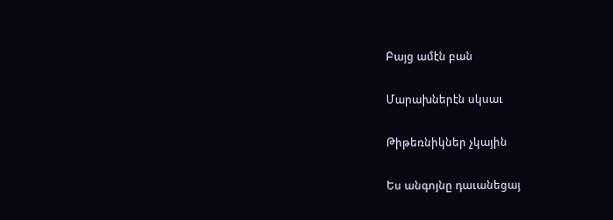Բայց ամէն բան

Մարախներէն սկսաւ

Թիթեռնիկներ չկային

Ես անգոյնը դաւանեցայ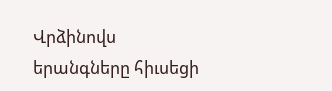Վրձինովս երանգները հիւսեցի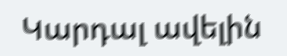Կարդալ ավելին